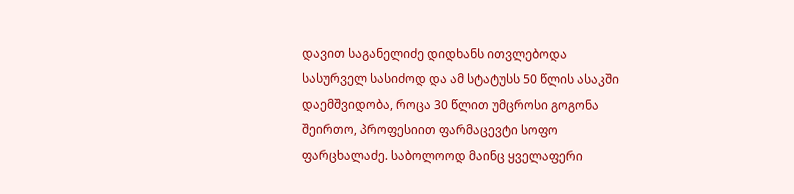დავით საგანელიძე დიდხანს ითვლებოდა სასურველ სასიძოდ და ამ სტატუსს 50 წლის ასაკში დაემშვიდობა, როცა 30 წლით უმცროსი გოგონა შეირთო, პროფესიით ფარმაცევტი სოფო ფარცხალაძე. საბოლოოდ მაინც ყველაფერი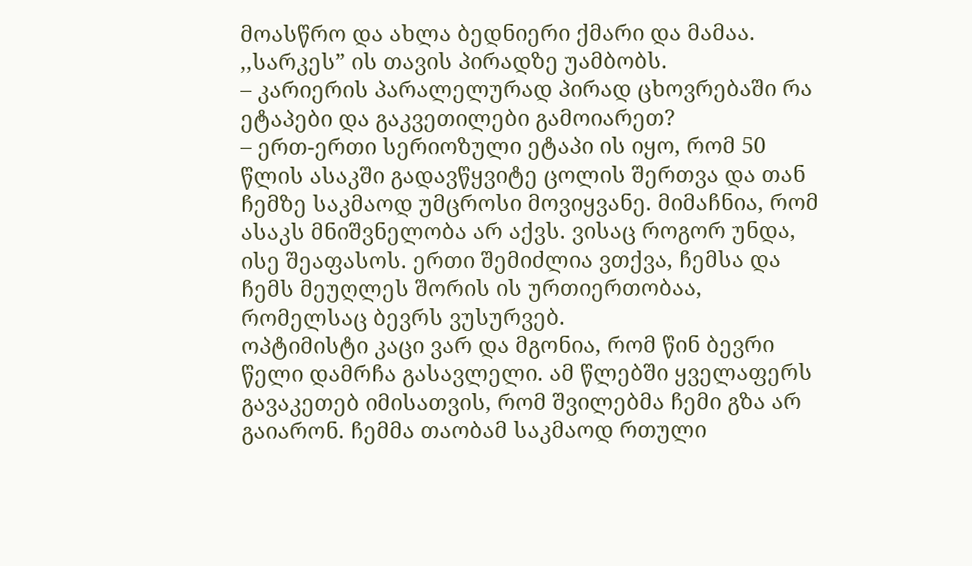მოასწრო და ახლა ბედნიერი ქმარი და მამაა. ,,სარკეს” ის თავის პირადზე უამბობს.
– კარიერის პარალელურად პირად ცხოვრებაში რა ეტაპები და გაკვეთილები გამოიარეთ?
– ერთ-ერთი სერიოზული ეტაპი ის იყო, რომ 50 წლის ასაკში გადავწყვიტე ცოლის შერთვა და თან ჩემზე საკმაოდ უმცროსი მოვიყვანე. მიმაჩნია, რომ ასაკს მნიშვნელობა არ აქვს. ვისაც როგორ უნდა, ისე შეაფასოს. ერთი შემიძლია ვთქვა, ჩემსა და ჩემს მეუღლეს შორის ის ურთიერთობაა, რომელსაც ბევრს ვუსურვებ.
ოპტიმისტი კაცი ვარ და მგონია, რომ წინ ბევრი წელი დამრჩა გასავლელი. ამ წლებში ყველაფერს გავაკეთებ იმისათვის, რომ შვილებმა ჩემი გზა არ გაიარონ. ჩემმა თაობამ საკმაოდ რთული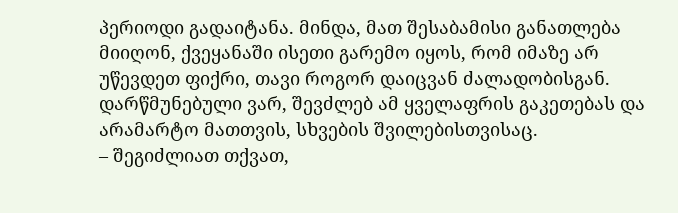პერიოდი გადაიტანა. მინდა, მათ შესაბამისი განათლება მიიღონ, ქვეყანაში ისეთი გარემო იყოს, რომ იმაზე არ უწევდეთ ფიქრი, თავი როგორ დაიცვან ძალადობისგან. დარწმუნებული ვარ, შევძლებ ამ ყველაფრის გაკეთებას და არამარტო მათთვის, სხვების შვილებისთვისაც.
– შეგიძლიათ თქვათ,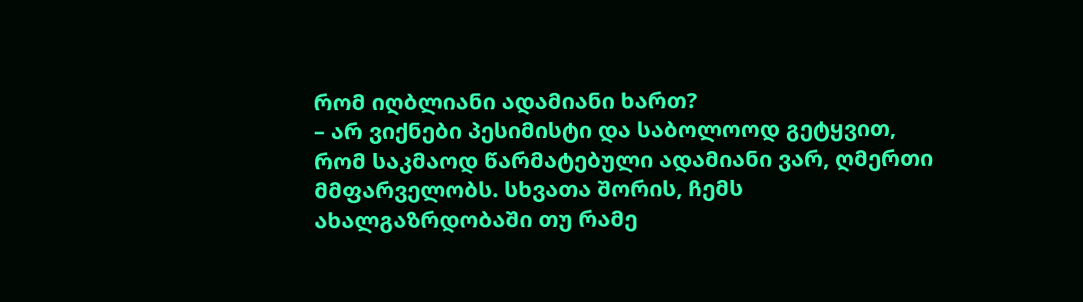რომ იღბლიანი ადამიანი ხართ?
– არ ვიქნები პესიმისტი და საბოლოოდ გეტყვით, რომ საკმაოდ წარმატებული ადამიანი ვარ, ღმერთი მმფარველობს. სხვათა შორის, ჩემს ახალგაზრდობაში თუ რამე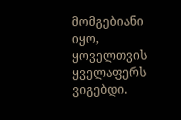მომგებიანი იყო, ყოველთვის ყველაფერს ვიგებდი.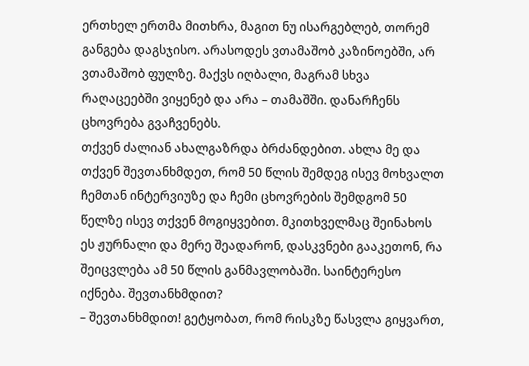ერთხელ ერთმა მითხრა, მაგით ნუ ისარგებლებ, თორემ განგება დაგსჯისო. არასოდეს ვთამაშობ კაზინოებში, არ ვთამაშობ ფულზე. მაქვს იღბალი, მაგრამ სხვა რაღაცეებში ვიყენებ და არა – თამაშში. დანარჩენს ცხოვრება გვაჩვენებს.
თქვენ ძალიან ახალგაზრდა ბრძანდებით. ახლა მე და თქვენ შევთანხმდეთ, რომ 50 წლის შემდეგ ისევ მოხვალთ ჩემთან ინტერვიუზე და ჩემი ცხოვრების შემდგომ 50 წელზე ისევ თქვენ მოგიყვებით. მკითხველმაც შეინახოს ეს ჟურნალი და მერე შეადარონ, დასკვნები გააკეთონ, რა შეიცვლება ამ 50 წლის განმავლობაში. საინტერესო იქნება. შევთანხმდით?
– შევთანხმდით! გეტყობათ, რომ რისკზე წასვლა გიყვართ,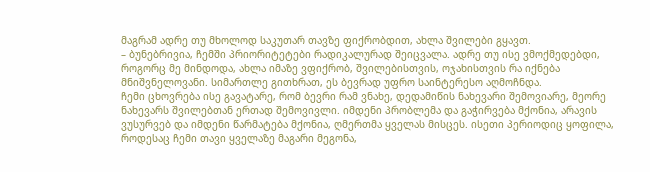მაგრამ ადრე თუ მხოლოდ საკუთარ თავზე ფიქრობდით, ახლა შვილები გყავთ.
– ბუნებრივია, ჩემში პრიორიტეტები რადიკალურად შეიცვალა. ადრე თუ ისე ვმოქმედებდი, როგორც მე მინდოდა, ახლა იმაზე ვფიქრობ, შვილებისთვის, ოჯახისთვის რა იქნება მნიშვნელოვანი. სიმართლე გითხრათ, ეს ბევრად უფრო საინტერესო აღმოჩნდა.
ჩემი ცხოვრება ისე გავატარე, რომ ბევრი რამ ვნახე, დედამიწის ნახევარი შემოვიარე, მეორე ნახევარს შვილებთან ერთად შემოვივლი. იმდენი პრობლემა და გაჭირვება მქონია, არავის ვუსურვებ და იმდენი წარმატება მქონია, ღმერთმა ყველას მისცეს. ისეთი პერიოდიც ყოფილა, როდესაც ჩემი თავი ყველაზე მაგარი მეგონა,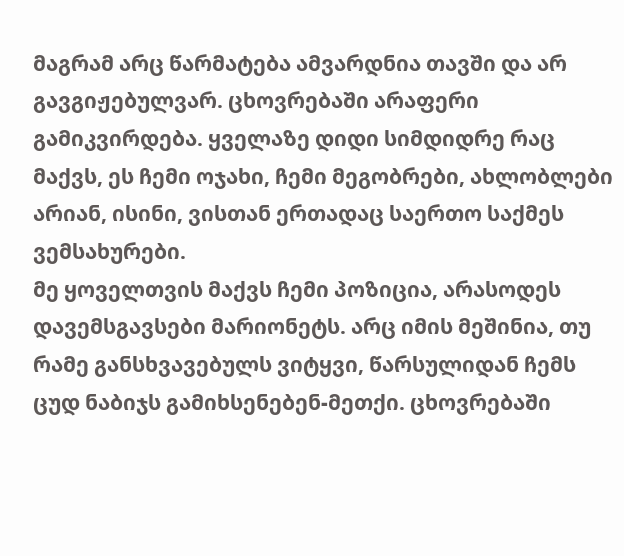მაგრამ არც წარმატება ამვარდნია თავში და არ გავგიჟებულვარ. ცხოვრებაში არაფერი გამიკვირდება. ყველაზე დიდი სიმდიდრე რაც მაქვს, ეს ჩემი ოჯახი, ჩემი მეგობრები, ახლობლები არიან, ისინი, ვისთან ერთადაც საერთო საქმეს ვემსახურები.
მე ყოველთვის მაქვს ჩემი პოზიცია, არასოდეს დავემსგავსები მარიონეტს. არც იმის მეშინია, თუ რამე განსხვავებულს ვიტყვი, წარსულიდან ჩემს ცუდ ნაბიჯს გამიხსენებენ-მეთქი. ცხოვრებაში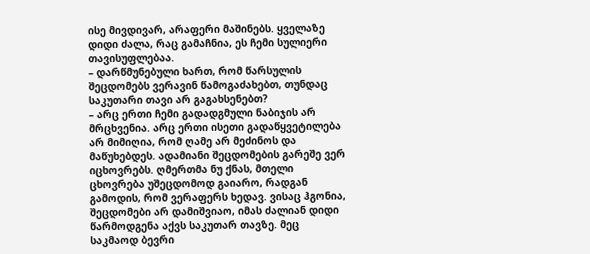ისე მივდივარ, არაფერი მაშინებს. ყველაზე დიდი ძალა, რაც გამაჩნია, ეს ჩემი სულიერი თავისუფლებაა.
– დარწმუნებული ხართ, რომ წარსულის შეცდომებს ვერავინ წამოგაძახებთ, თუნდაც საკუთარი თავი არ გაგახსენებთ?
– არც ერთი ჩემი გადადგმული ნაბიჯის არ მრცხვენია. არც ერთი ისეთი გადაწყვეტილება არ მიმიღია, რომ ღამე არ მეძინოს და მაწუხებდეს. ადამიანი შეცდომების გარეშე ვერ იცხოვრებს. ღმერთმა ნუ ქნას, მთელი ცხოვრება უშეცდომოდ გაიარო, რადგან გამოდის, რომ ვერაფერს ხედავ. ვისაც ჰგონია, შეცდომები არ დამიშვიაო, იმას ძალიან დიდი წარმოდგენა აქვს საკუთარ თავზე. მეც საკმაოდ ბევრი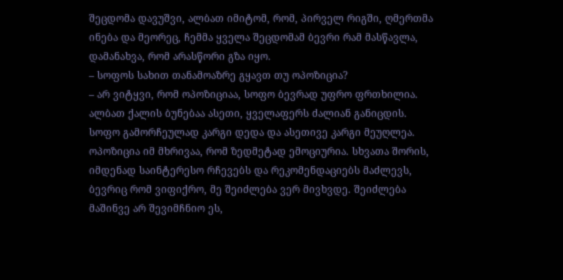შეცდომა დავუშვი, ალბათ იმიტომ, რომ, პირველ რიგში, ღმერთმა ინება და მეორეც, ჩემმა ყველა შეცდომამ ბევრი რამ მასწავლა, დამანახვა, რომ არასწორი გზა იყო.
– სოფოს სახით თანამოაზრე გყავთ თუ ოპოზიცია?
– არ ვიტყვი, რომ ოპოზიციაა, სოფო ბევრად უფრო ფრთხილია. ალბათ ქალის ბუნებაა ასეთი, ყველაფერს ძალიან განიცდის. სოფო გამორჩეულად კარგი დედა და ასეთივე კარგი მეუღლეა. ოპოზიცია იმ მხრივაა, რომ ზედმეტად ემოციურია. სხვათა შორის, იმდენად საინტერესო რჩევებს და რეკომენდაციებს მაძლევს, ბევრიც რომ ვიფიქრო, მე შეიძლება ვერ მივხვდე. შეიძლება მაშინვე არ შევიმჩნიო ეს,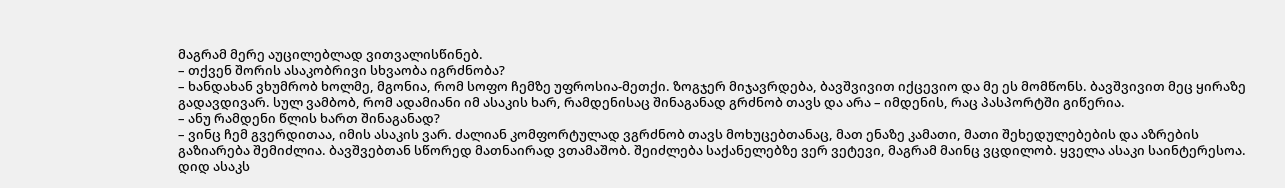მაგრამ მერე აუცილებლად ვითვალისწინებ.
– თქვენ შორის ასაკობრივი სხვაობა იგრძნობა?
– ხანდახან ვხუმრობ ხოლმე, მგონია, რომ სოფო ჩემზე უფროსია-მეთქი. ზოგჯერ მიჯავრდება, ბავშვივით იქცევიო და მე ეს მომწონს. ბავშვივით მეც ყირაზე გადავდივარ. სულ ვამბობ, რომ ადამიანი იმ ასაკის ხარ, რამდენისაც შინაგანად გრძნობ თავს და არა – იმდენის, რაც პასპორტში გიწერია.
– ანუ რამდენი წლის ხართ შინაგანად?
– ვინც ჩემ გვერდითაა, იმის ასაკის ვარ. ძალიან კომფორტულად ვგრძნობ თავს მოხუცებთანაც, მათ ენაზე კამათი, მათი შეხედულებების და აზრების გაზიარება შემიძლია. ბავშვებთან სწორედ მათნაირად ვთამაშობ. შეიძლება საქანელებზე ვერ ვეტევი, მაგრამ მაინც ვცდილობ. ყველა ასაკი საინტერესოა. დიდ ასაკს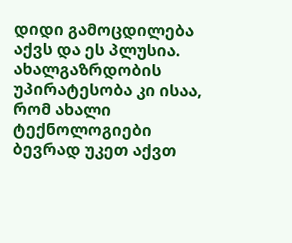დიდი გამოცდილება აქვს და ეს პლუსია. ახალგაზრდობის უპირატესობა კი ისაა, რომ ახალი ტექნოლოგიები ბევრად უკეთ აქვთ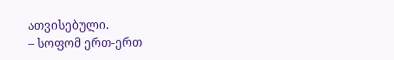ათვისებული.
– სოფომ ერთ-ერთ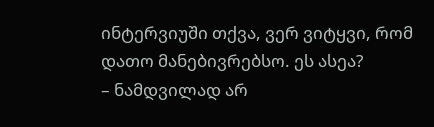ინტერვიუში თქვა, ვერ ვიტყვი, რომ დათო მანებივრებსო. ეს ასეა?
– ნამდვილად არ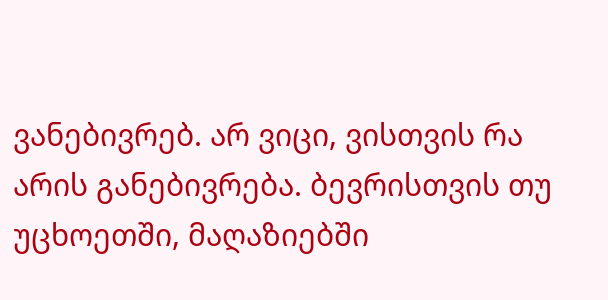ვანებივრებ. არ ვიცი, ვისთვის რა არის განებივრება. ბევრისთვის თუ უცხოეთში, მაღაზიებში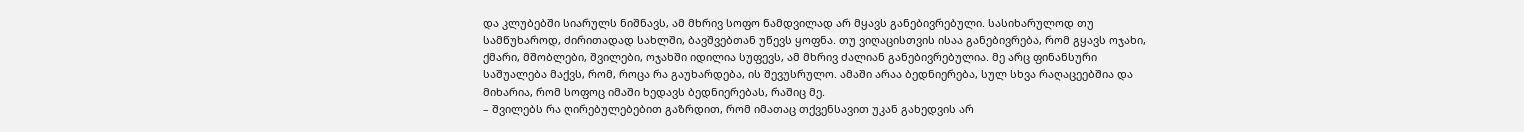და კლუბებში სიარულს ნიშნავს, ამ მხრივ სოფო ნამდვილად არ მყავს განებივრებული. სასიხარულოდ თუ სამწუხაროდ, ძირითადად სახლში, ბავშვებთან უწევს ყოფნა. თუ ვიღაცისთვის ისაა განებივრება, რომ გყავს ოჯახი, ქმარი, მშობლები, შვილები, ოჯახში იდილია სუფევს, ამ მხრივ ძალიან განებივრებულია. მე არც ფინანსური საშუალება მაქვს, რომ, როცა რა გაუხარდება, ის შევუსრულო. ამაში არაა ბედნიერება, სულ სხვა რაღაცეებშია და მიხარია, რომ სოფოც იმაში ხედავს ბედნიერებას, რაშიც მე.
– შვილებს რა ღირებულებებით გაზრდით, რომ იმათაც თქვენსავით უკან გახედვის არ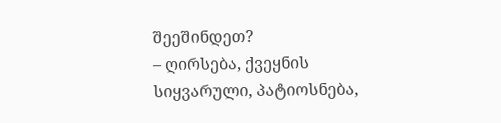შეეშინდეთ?
– ღირსება, ქვეყნის სიყვარული, პატიოსნება,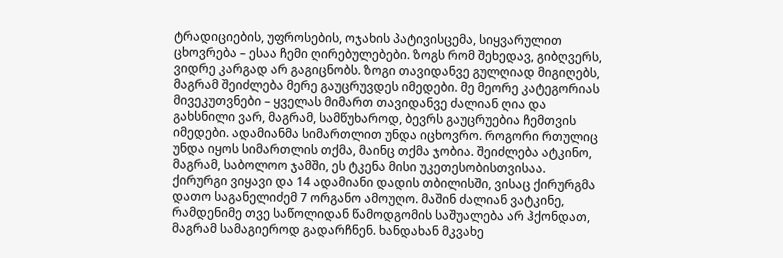ტრადიციების, უფროსების, ოჯახის პატივისცემა, სიყვარულით ცხოვრება – ესაა ჩემი ღირებულებები. ზოგს რომ შეხედავ, გიბღვერს, ვიდრე კარგად არ გაგიცნობს. ზოგი თავიდანვე გულღიად მიგიღებს, მაგრამ შეიძლება მერე გაუცრუვდეს იმედები. მე მეორე კატეგორიას მივეკუთვნები – ყველას მიმართ თავიდანვე ძალიან ღია და გახსნილი ვარ, მაგრამ, სამწუხაროდ, ბევრს გაუცრუებია ჩემთვის იმედები. ადამიანმა სიმართლით უნდა იცხოვრო. როგორი რთულიც უნდა იყოს სიმართლის თქმა, მაინც თქმა ჯობია. შეიძლება ატკინო, მაგრამ, საბოლოო ჯამში, ეს ტკენა მისი უკეთესობისთვისაა.
ქირურგი ვიყავი და 14 ადამიანი დადის თბილისში, ვისაც ქირურგმა დათო საგანელიძემ 7 ორგანო ამოუღო. მაშინ ძალიან ვატკინე, რამდენიმე თვე საწოლიდან წამოდგომის საშუალება არ ჰქონდათ, მაგრამ სამაგიეროდ გადარჩნენ. ხანდახან მკვახე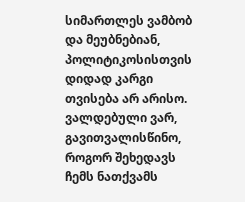სიმართლეს ვამბობ და მეუბნებიან, პოლიტიკოსისთვის დიდად კარგი თვისება არ არისო. ვალდებული ვარ, გავითვალისწინო, როგორ შეხედავს ჩემს ნათქვამს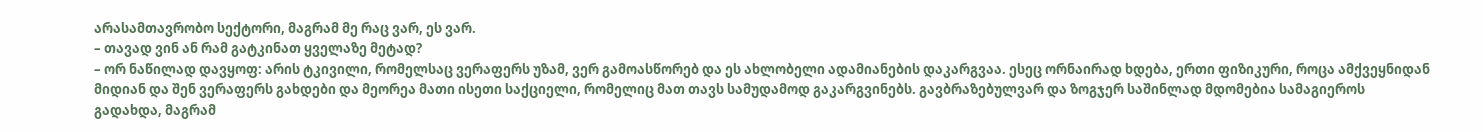არასამთავრობო სექტორი, მაგრამ მე რაც ვარ, ეს ვარ.
– თავად ვინ ან რამ გატკინათ ყველაზე მეტად?
– ორ ნაწილად დავყოფ: არის ტკივილი, რომელსაც ვერაფერს უზამ, ვერ გამოასწორებ და ეს ახლობელი ადამიანების დაკარგვაა. ესეც ორნაირად ხდება, ერთი ფიზიკური, როცა ამქვეყნიდან მიდიან და შენ ვერაფერს გახდები და მეორეა მათი ისეთი საქციელი, რომელიც მათ თავს სამუდამოდ გაკარგვინებს. გავბრაზებულვარ და ზოგჯერ საშინლად მდომებია სამაგიეროს გადახდა, მაგრამ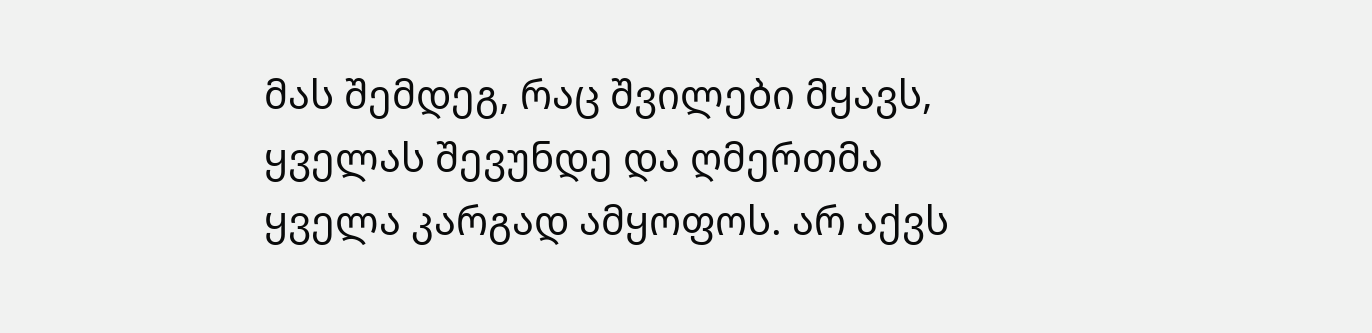მას შემდეგ, რაც შვილები მყავს, ყველას შევუნდე და ღმერთმა ყველა კარგად ამყოფოს. არ აქვს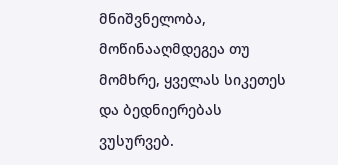მნიშვნელობა, მოწინააღმდეგეა თუ მომხრე, ყველას სიკეთეს და ბედნიერებას ვუსურვებ.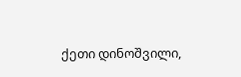ქეთი დინოშვილი,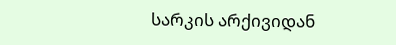სარკის არქივიდან